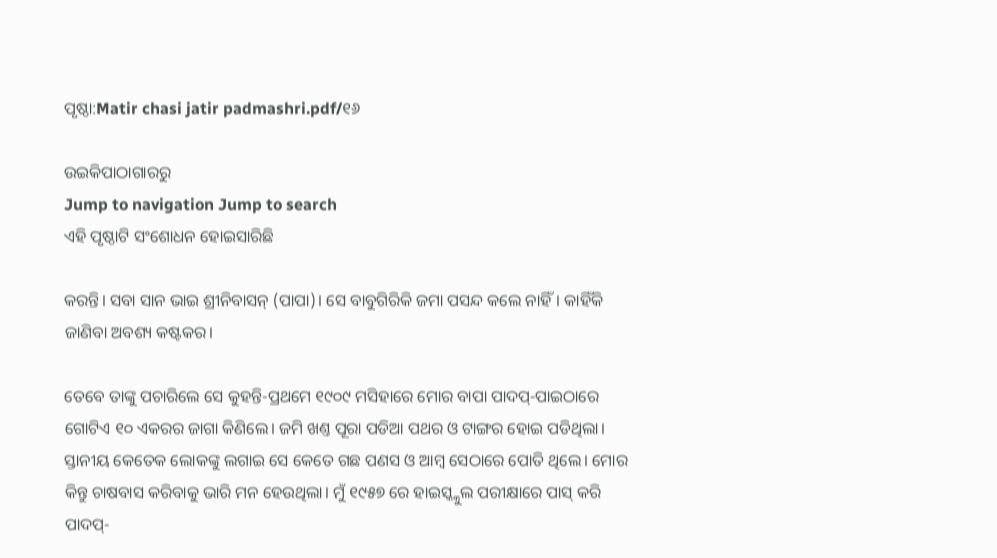ପୃଷ୍ଠା:Matir chasi jatir padmashri.pdf/୧୬

ଉଇକିପାଠାଗାର‌ରୁ
Jump to navigation Jump to search
ଏହି ପୃଷ୍ଠାଟି ସଂଶୋଧନ ହୋଇସାରିଛି

କରନ୍ତି। ସବା ସାନ ଭାଇ ଶ୍ରୀନିବାସନ୍ (ପାପା)। ସେ ବାବୁଗିରିକି ଜମା ପସନ୍ଦ କଲେ ନାହିଁ। କାହିଁକି ଜାଣିବା ଅବଶ୍ୟ କଷ୍ଟକର।

ତେବେ ତାଙ୍କୁ ପଚାରିଲେ ସେ କୁହନ୍ତି‌‌‌‌‌‌‌‌-ପ୍ରଥମେ ୧୯୦୯ ମସିହାରେ ମୋର ବାପା ପାଦପ୍-ପାଇଠାରେ ଗୋଟିଏ ୧୦ ଏକରର ଜାଗା କିଣିଲେ। ଜମି ଖଣ୍ତ ପୂରା ପଡିଆ ପଥର ଓ ଟାଙ୍ଗର ହୋଇ ପଡିଥିଲା। ସ୍ତାନୀୟ କେତେକ ଲୋକଙ୍କୁ ଲଗାଇ ସେ କେତେ ଗଛ ପଣସ ଓ ଆମ୍ବ ସେଠାରେ ପୋତି ଥିଲେ। ମୋର କିନ୍ତୁ ଚାଷବାସ କରିବାକୁ ଭାରି ମନ ହେଉଥିଲା। ମୁଁ ୧୯୫୭ ରେ ହାଇସ୍କ୍କୁଲ ପରୀକ୍ଷାରେ ପାସ୍ କରି ପାଦପ୍-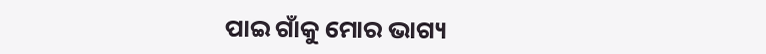ପାଇ ଗାଁକୁ ମୋର ଭାଗ୍ୟ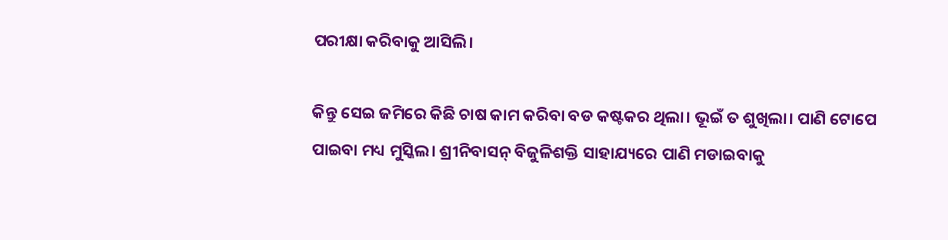ପରୀକ୍ଷା କରିବାକୁ ଆସିଲି।

କିନ୍ତୁ ସେଇ ଜମିରେ କିଛି ଚାଷ କାମ କରିବା ବଡ କଷ୍ଟକର ଥିଲା। ଭୂଇଁ ତ ଶୁଖିଲା। ପାଣି ଟୋପେ ପାଇବା ମଧ୍ୟ ମୁସ୍କିଲ। ଶ୍ରୀନିବାସନ୍ ବିଜୁଳିଶକ୍ତି ସାହାଯ୍ୟରେ ପାଣି ମଡାଇବାକୁ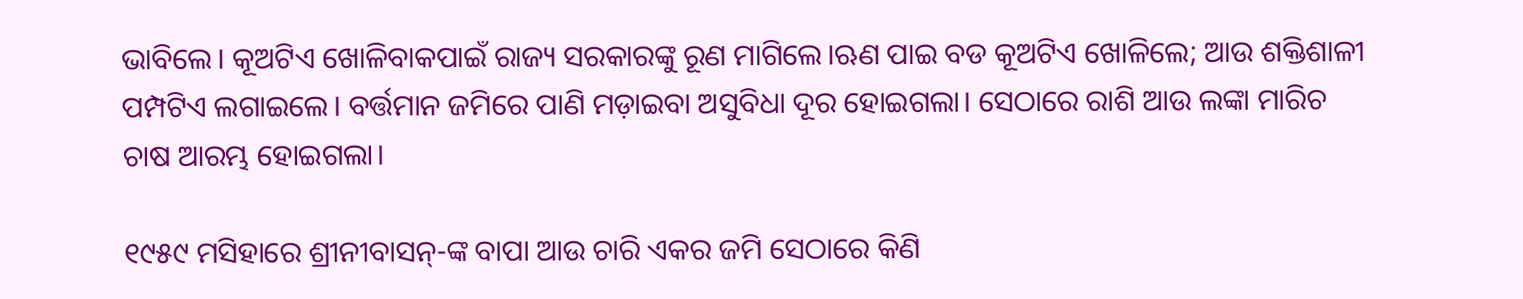ଭାବିଲେ। କୂଅଟିଏ ଖୋଳିବାକପାଇଁ ରାଜ୍ୟ ସରକାରଙ୍କୁ ରୂଣ ମାଗିଲେ।ଋଣ ପାଇ ବଡ କୂଅଟିଏ ଖୋଳିଲେ; ଆଉ ଶକ୍ତିଶାଳୀ ପମ୍ପଟିଏ ଲଗାଇଲେ। ବର୍ତ୍ତମାନ ଜମିରେ ପାଣି ମଡ଼ାଇବା ଅସୁବିଧା ଦୂର ହୋଇଗଲା। ସେଠାରେ ରାଶି ଆଉ ଲଙ୍କା ମାରିଚ ଚାଷ ଆରମ୍ଭ ହୋଇଗଲା।

୧୯୫୯ ମସିହାରେ ଶ୍ରୀନୀବାସନ୍-ଙ୍କ ବାପା ଆଉ ଚାରି ଏକର ଜମି ସେଠାରେ କିଣି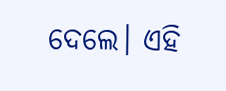ଦେଲେ। ଏହି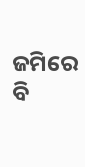ଜମିରେ ବି